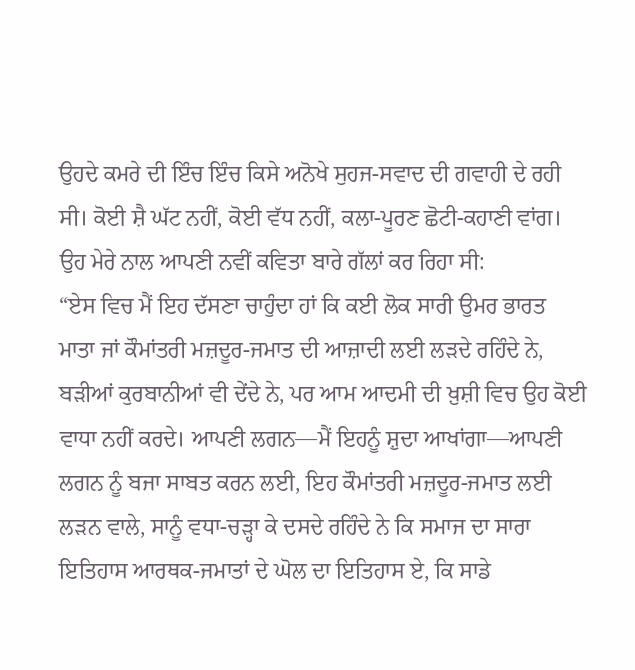ਉਹਦੇ ਕਮਰੇ ਦੀ ਇੰਚ ਇੰਚ ਕਿਸੇ ਅਨੋਖੇ ਸੁਹਜ-ਸਵਾਦ ਦੀ ਗਵਾਹੀ ਦੇ ਰਹੀ ਸੀ। ਕੋਈ ਸ਼ੈ ਘੱਟ ਨਹੀਂ, ਕੋਈ ਵੱਧ ਨਹੀਂ, ਕਲਾ-ਪੂਰਣ ਛੋਟੀ-ਕਹਾਣੀ ਵਾਂਗ। ਉਹ ਮੇਰੇ ਨਾਲ ਆਪਣੀ ਨਵੀਂ ਕਵਿਤਾ ਬਾਰੇ ਗੱਲਾਂ ਕਰ ਰਿਹਾ ਸੀ:
“ਏਸ ਵਿਚ ਮੈਂ ਇਹ ਦੱਸਣਾ ਚਾਹੁੰਦਾ ਹਾਂ ਕਿ ਕਈ ਲੋਕ ਸਾਰੀ ਉਮਰ ਭਾਰਤ ਮਾਤਾ ਜਾਂ ਕੌਮਾਂਤਰੀ ਮਜ਼ਦੂਰ-ਜਮਾਤ ਦੀ ਆਜ਼ਾਦੀ ਲਈ ਲੜਦੇ ਰਹਿੰਦੇ ਨੇ, ਬੜੀਆਂ ਕੁਰਬਾਨੀਆਂ ਵੀ ਦੇਂਦੇ ਨੇ, ਪਰ ਆਮ ਆਦਮੀ ਦੀ ਖ਼ੁਸ਼ੀ ਵਿਚ ਉਹ ਕੋਈ ਵਾਧਾ ਨਹੀਂ ਕਰਦੇ। ਆਪਣੀ ਲਗਨ—ਮੈਂ ਇਹਨੂੰ ਸ਼ੁਦਾ ਆਖਾਂਗਾ—ਆਪਣੀ ਲਗਨ ਨੂੰ ਬਜਾ ਸਾਬਤ ਕਰਨ ਲਈ, ਇਹ ਕੌਮਾਂਤਰੀ ਮਜ਼ਦੂਰ-ਜਮਾਤ ਲਈ ਲੜਨ ਵਾਲੇ, ਸਾਨੂੰ ਵਧਾ-ਚੜ੍ਹਾ ਕੇ ਦਸਦੇ ਰਹਿੰਦੇ ਨੇ ਕਿ ਸਮਾਜ ਦਾ ਸਾਰਾ ਇਤਿਹਾਸ ਆਰਥਕ-ਜਮਾਤਾਂ ਦੇ ਘੋਲ ਦਾ ਇਤਿਹਾਸ ਏ, ਕਿ ਸਾਡੇ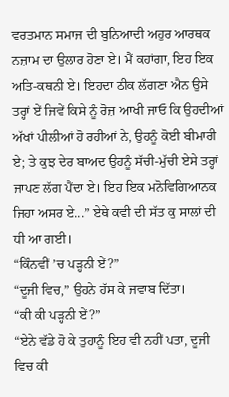ਵਰਤਮਾਨ ਸਮਾਜ ਦੀ ਬੁਨਿਆਦੀ ਅਹੁਰ ਆਰਥਕ ਨਜ਼ਾਮ ਦਾ ਉਲਾਰ ਹੋਣਾ ਏ। ਮੈਂ ਕਹਾਂਗਾ, ਇਹ ਇਕ ਅਤਿ-ਕਥਨੀ ਏ। ਇਹਦਾ ਠੀਕ ਲੱਗਣਾ ਐਨ ਉਸੇ ਤਰ੍ਹਾਂ ਏਂ ਜਿਵੇਂ ਕਿਸੇ ਨੂੰ ਰੋਜ਼ ਆਖੀ ਜਾਓ ਕਿ ਉਹਦੀਆਂ ਅੱਖਾਂ ਪੀਲੀਆਂ ਹੋ ਰਹੀਆਂ ਨੇ, ਉਹਨੂੰ ਕੋਈ ਬੀਮਾਰੀ ਏ; ਤੇ ਕੁਝ ਦੇਰ ਬਾਅਦ ਉਹਨੂੰ ਸੱਚੀ-ਮੁੱਚੀ ਏਸੇ ਤਰ੍ਹਾਂ ਜਾਪਣ ਲੱਗ ਪੈਂਦਾ ਏ। ਇਹ ਇਕ ਮਨੋਵਿਗਿਆਨਕ ਜਿਹਾ ਅਸਰ ਏ...” ਏਥੇ ਕਵੀ ਦੀ ਸੱਤ ਕੁ ਸਾਲਾਂ ਦੀ ਧੀ ਆ ਗਈ।
“ਕਿੰਨਵੀਂ ’ਚ ਪੜ੍ਹਨੀ ਏਂ?”
“ਦੂਜੀ ਵਿਚ,” ਉਹਨੇ ਹੱਸ ਕੇ ਜਵਾਬ ਦਿੱਤਾ।
“ਕੀ ਕੀ ਪੜ੍ਹਨੀ ਏਂ?”
“ਏਨੇ ਵੱਡੇ ਹੋ ਕੇ ਤੁਹਾਨੂੰ ਇਹ ਵੀ ਨਹੀਂ ਪਤਾ, ਦੂਜੀ ਵਿਚ ਕੀ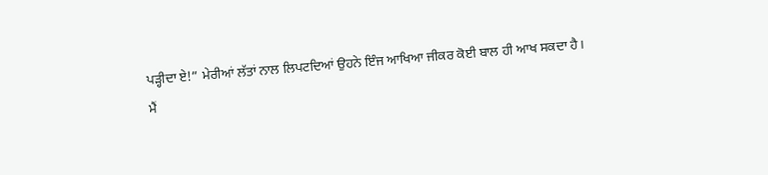ਪੜ੍ਹੀਦਾ ਏ!” ਮੇਰੀਆਂ ਲੱਤਾਂ ਨਾਲ ਲਿਪਟਦਿਆਂ ਉਹਨੇ ਇੰਜ ਆਖਿਆ ਜੀਕਰ ਕੋਈ ਬਾਲ ਹੀ ਆਖ ਸਕਦਾ ਹੈ।
ਮੈਂ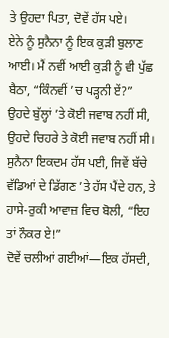ਤੇ ਉਹਦਾ ਪਿਤਾ, ਦੋਵੇਂ ਹੱਸ ਪਏ।
ਏਨੇ ਨੂੰ ਸੁਨੈਨਾ ਨੂੰ ਇਕ ਕੁੜੀ ਬੁਲਾਣ ਆਈ। ਮੈਂ ਨਵੀਂ ਆਈ ਕੁੜੀ ਨੂੰ ਵੀ ਪੁੱਛ ਬੈਠਾ, “ਕਿੰਨਵੀਂ ’ਚ ਪੜ੍ਹਨੀ ਏਂ?”
ਉਹਦੇ ਬੁੱਲ੍ਹਾਂ ’ਤੇ ਕੋਈ ਜਵਾਬ ਨਹੀਂ ਸੀ, ਉਹਦੇ ਚਿਹਰੇ ਤੇ ਕੋਈ ਜਵਾਬ ਨਹੀਂ ਸੀ। ਸੁਨੈਨਾ ਇਕਦਮ ਹੱਸ ਪਈ, ਜਿਵੇਂ ਬੱਚੇ ਵੱਡਿਆਂ ਦੇ ਡਿੱਗਣ ’ਤੇ ਹੱਸ ਪੈਂਦੇ ਹਨ, ਤੇ ਹਾਸੇ-ਰੁਕੀ ਆਵਾਜ਼ ਵਿਚ ਬੋਲੀ, “ਇਹ ਤਾਂ ਨੌਕਰ ਏ!”
ਦੋਵੇਂ ਚਲੀਆਂ ਗਈਆਂ—ਇਕ ਹੱਸਦੀ,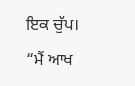ਇਕ ਚੁੱਪ।
“ਮੈਂ ਆਖ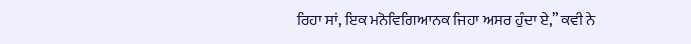ਰਿਹਾ ਸਾਂ, ਇਕ ਮਨੋਵਿਗਿਆਨਕ ਜਿਹਾ ਅਸਰ ਹੁੰਦਾ ਏ,” ਕਵੀ ਨੇ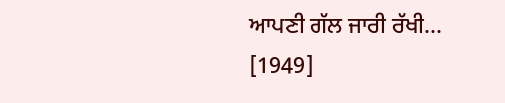ਆਪਣੀ ਗੱਲ ਜਾਰੀ ਰੱਖੀ…
[1949]